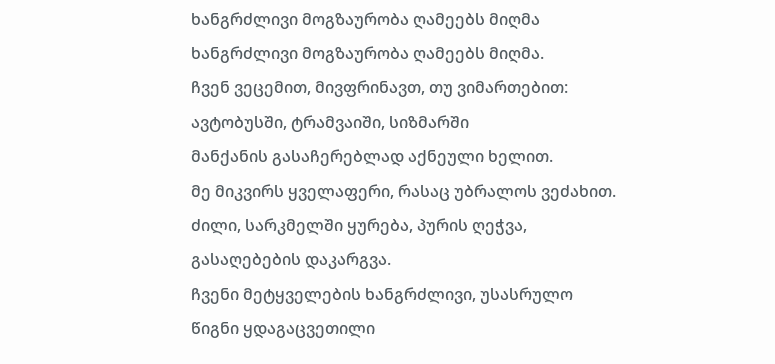ხანგრძლივი მოგზაურობა ღამეებს მიღმა
ხანგრძლივი მოგზაურობა ღამეებს მიღმა.
ჩვენ ვეცემით, მივფრინავთ, თუ ვიმართებით:
ავტობუსში, ტრამვაიში, სიზმარში
მანქანის გასაჩერებლად აქნეული ხელით.
მე მიკვირს ყველაფერი, რასაც უბრალოს ვეძახით.
ძილი, სარკმელში ყურება, პურის ღეჭვა,
გასაღებების დაკარგვა.
ჩვენი მეტყველების ხანგრძლივი, უსასრულო
წიგნი ყდაგაცვეთილი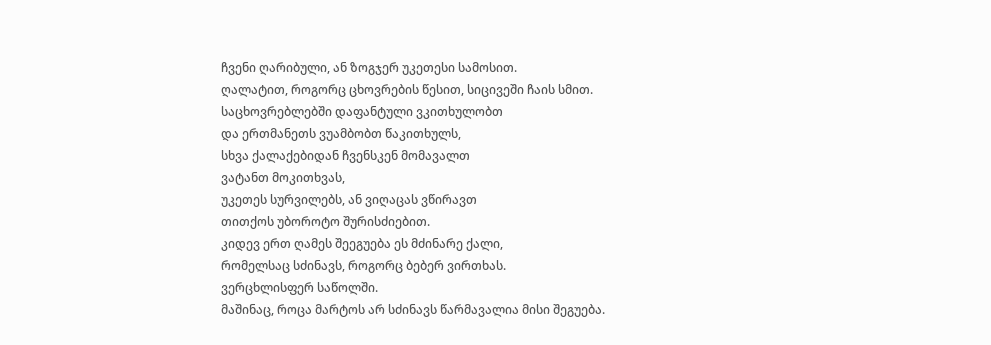ჩვენი ღარიბული, ან ზოგჯერ უკეთესი სამოსით.
ღალატით, როგორც ცხოვრების წესით, სიცივეში ჩაის სმით.
საცხოვრებლებში დაფანტული ვკითხულობთ
და ერთმანეთს ვუამბობთ წაკითხულს,
სხვა ქალაქებიდან ჩვენსკენ მომავალთ
ვატანთ მოკითხვას,
უკეთეს სურვილებს, ან ვიღაცას ვწირავთ
თითქოს უბოროტო შურისძიებით.
კიდევ ერთ ღამეს შეეგუება ეს მძინარე ქალი,
რომელსაც სძინავს, როგორც ბებერ ვირთხას.
ვერცხლისფერ საწოლში.
მაშინაც, როცა მარტოს არ სძინავს წარმავალია მისი შეგუება.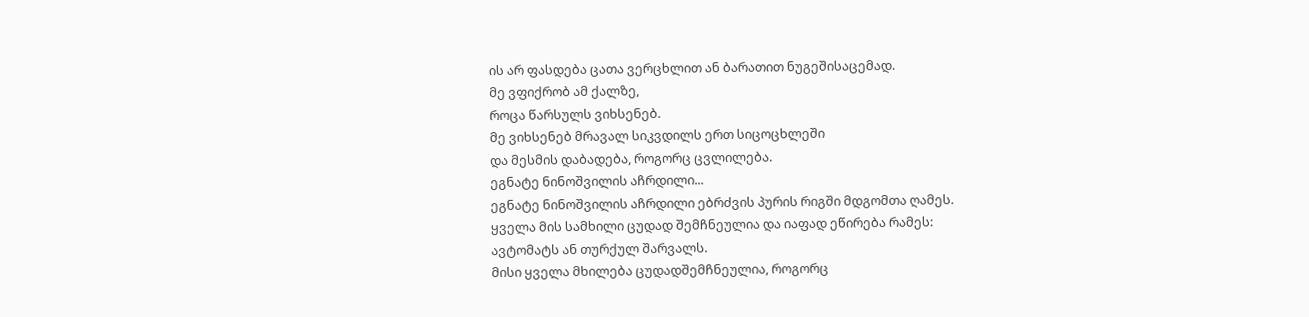ის არ ფასდება ცათა ვერცხლით ან ბარათით ნუგეშისაცემად.
მე ვფიქრობ ამ ქალზე,
როცა წარსულს ვიხსენებ.
მე ვიხსენებ მრავალ სიკვდილს ერთ სიცოცხლეში
და მესმის დაბადება, როგორც ცვლილება.
ეგნატე ნინოშვილის აჩრდილი...
ეგნატე ნინოშვილის აჩრდილი ებრძვის პურის რიგში მდგომთა ღამეს.
ყველა მის სამხილი ცუდად შემჩნეულია და იაფად ეწირება რამეს:
ავტომატს ან თურქულ შარვალს.
მისი ყველა მხილება ცუდადშემჩნეულია, როგორც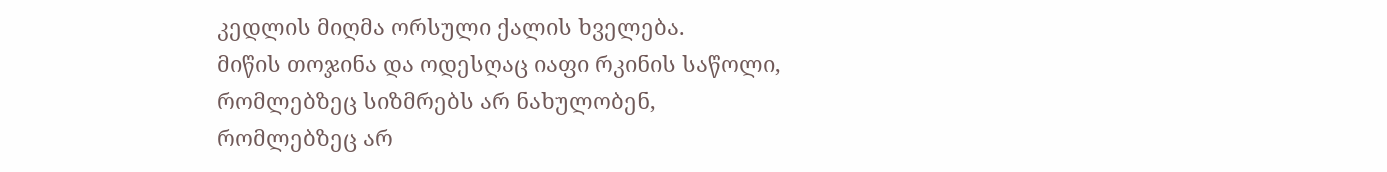კედლის მიღმა ორსული ქალის ხველება.
მიწის თოჯინა და ოდესღაც იაფი რკინის საწოლი,
რომლებზეც სიზმრებს არ ნახულობენ,
რომლებზეც არ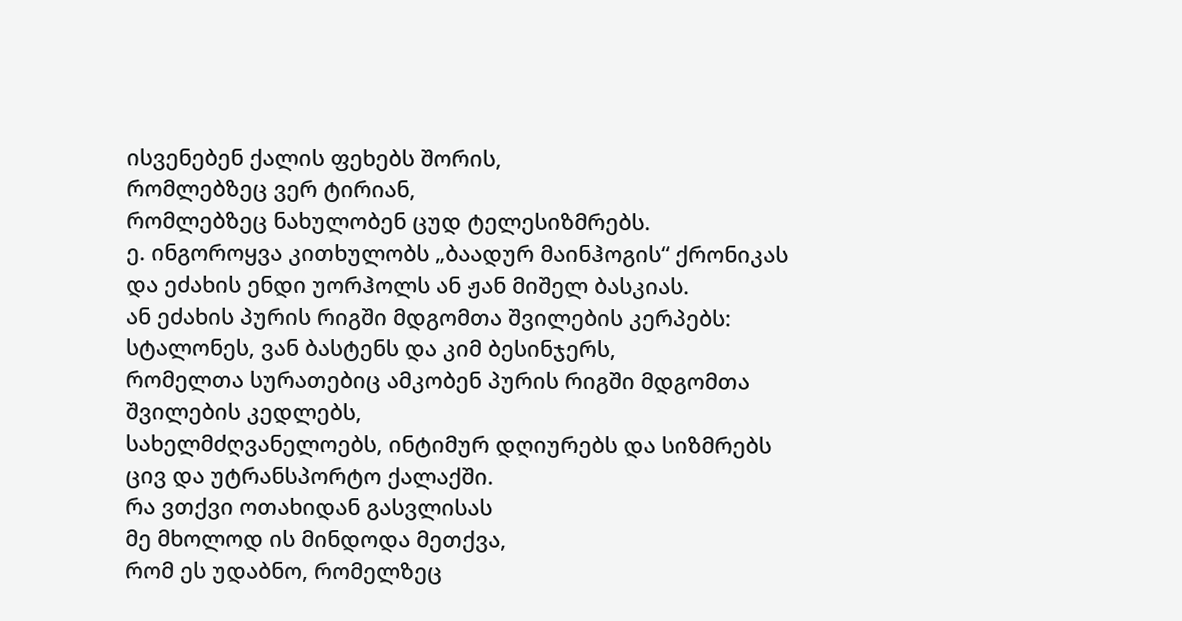ისვენებენ ქალის ფეხებს შორის,
რომლებზეც ვერ ტირიან,
რომლებზეც ნახულობენ ცუდ ტელესიზმრებს.
ე. ინგოროყვა კითხულობს „ბაადურ მაინჰოგის“ ქრონიკას
და ეძახის ენდი უორჰოლს ან ჟან მიშელ ბასკიას.
ან ეძახის პურის რიგში მდგომთა შვილების კერპებს:
სტალონეს, ვან ბასტენს და კიმ ბესინჯერს,
რომელთა სურათებიც ამკობენ პურის რიგში მდგომთა შვილების კედლებს,
სახელმძღვანელოებს, ინტიმურ დღიურებს და სიზმრებს
ცივ და უტრანსპორტო ქალაქში.
რა ვთქვი ოთახიდან გასვლისას
მე მხოლოდ ის მინდოდა მეთქვა,
რომ ეს უდაბნო, რომელზეც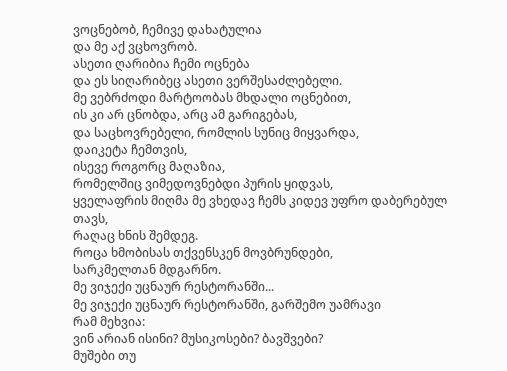ვოცნებობ, ჩემივე დახატულია
და მე აქ ვცხოვრობ.
ასეთი ღარიბია ჩემი ოცნება
და ეს სიღარიბეც ასეთი ვერშესაძლებელი.
მე ვებრძოდი მარტოობას მხდალი ოცნებით,
ის კი არ ცნობდა, არც ამ გარიგებას,
და საცხოვრებელი, რომლის სუნიც მიყვარდა,
დაიკეტა ჩემთვის,
ისევე როგორც მაღაზია,
რომელშიც ვიმედოვნებდი პურის ყიდვას,
ყველაფრის მიღმა მე ვხედავ ჩემს კიდევ უფრო დაბერებულ თავს,
რაღაც ხნის შემდეგ.
როცა ხმობისას თქვენსკენ მოვბრუნდები,
სარკმელთან მდგარნო.
მე ვიჯექი უცნაურ რესტორანში...
მე ვიჯექი უცნაურ რესტორანში, გარშემო უამრავი
რამ მეხვია:
ვინ არიან ისინი? მუსიკოსები? ბავშვები?
მუშები თუ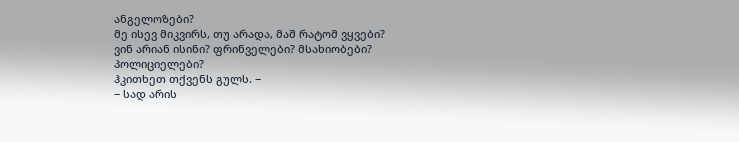ანგელოზები?
მე ისევ მიკვირს, თუ არადა, მაშ რატომ ვყვები?
ვინ არიან ისინი? ფრინველები? მსახიობები?
პოლიციელები?
ჰკითხეთ თქვენს გულს. −
− სად არის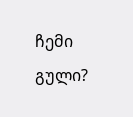ჩემი გული?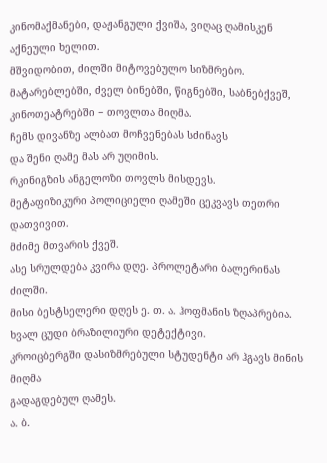კინომაქმანები, დაჟანგული ქვიშა, ვიღაც ღამისკენ
აქნეული ხელით.
მშვიდობით, ძილში მიტოვებულო სიზმრებო.
მატარებლებში, ძველ ბინებში, წიგნებში, საბნებქვეშ,
კინოთეატრებში − თოვლთა მიღმა.
ჩემს დივანზე ალბათ მოჩვენებას სძინავს
და შენი ღამე მას არ უღიმის.
რკინიგზის ანგელოზი თოვლს მისდევს.
მეტაფიზიკური პოლიციელი ღამეში ცეკვავს თეთრი დათვივით.
მძიმე მთვარის ქვეშ.
ასე სრულდება კვირა დღე. პროლეტარი ბალერინას ძილში.
მისი ბესტსელერი დღეს ე. თ. ა. ჰოფმანის ზღაპრებია.
ხვალ ცუდი ბრაზილიური დეტექტივი.
კროიცბერგში დასიზმრებული სტუდენტი არ ჰგავს მინის მიღმა
გადაგდებულ ღამეს.
ა. ბ.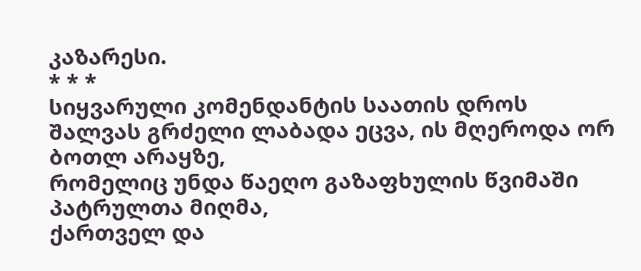კაზარესი.
* * *
სიყვარული კომენდანტის საათის დროს
შალვას გრძელი ლაბადა ეცვა, ის მღეროდა ორ ბოთლ არაყზე,
რომელიც უნდა წაეღო გაზაფხულის წვიმაში პატრულთა მიღმა,
ქართველ და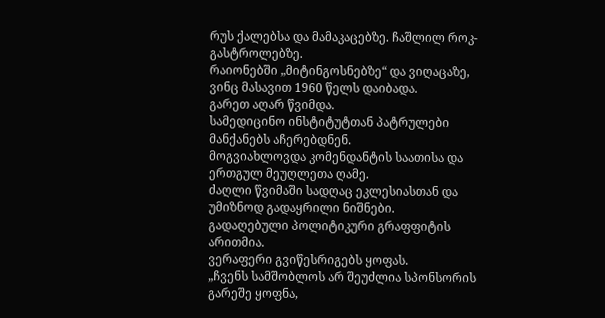რუს ქალებსა და მამაკაცებზე. ჩაშლილ როკ-გასტროლებზე.
რაიონებში „მიტინგოსნებზე“ და ვიღაცაზე, ვინც მასავით 1960 წელს დაიბადა.
გარეთ აღარ წვიმდა.
სამედიცინო ინსტიტუტთან პატრულები მანქანებს აჩერებდნენ.
მოგვიახლოვდა კომენდანტის საათისა და ერთგულ მეუღლეთა ღამე.
ძაღლი წვიმაში სადღაც ეკლესიასთან და უმიზნოდ გადაყრილი ნიშნები.
გადაღებული პოლიტიკური გრაფფიტის არითმია.
ვერაფერი გვიწესრიგებს ყოფას.
„ჩვენს სამშობლოს არ შეუძლია სპონსორის გარეშე ყოფნა,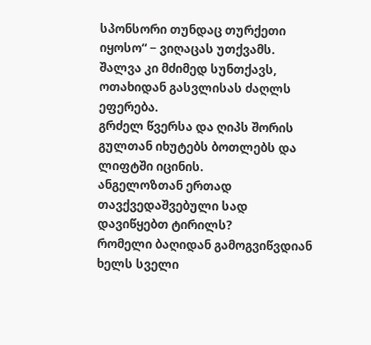სპონსორი თუნდაც თურქეთი იყოსო“ − ვიღაცას უთქვამს.
შალვა კი მძიმედ სუნთქავს, ოთახიდან გასვლისას ძაღლს ეფერება.
გრძელ წვერსა და ღიპს შორის გულთან იხუტებს ბოთლებს და ლიფტში იცინის.
ანგელოზთან ერთად თავქვედაშვებული სად დავიწყებთ ტირილს?
რომელი ბაღიდან გამოგვიწვდიან ხელს სველი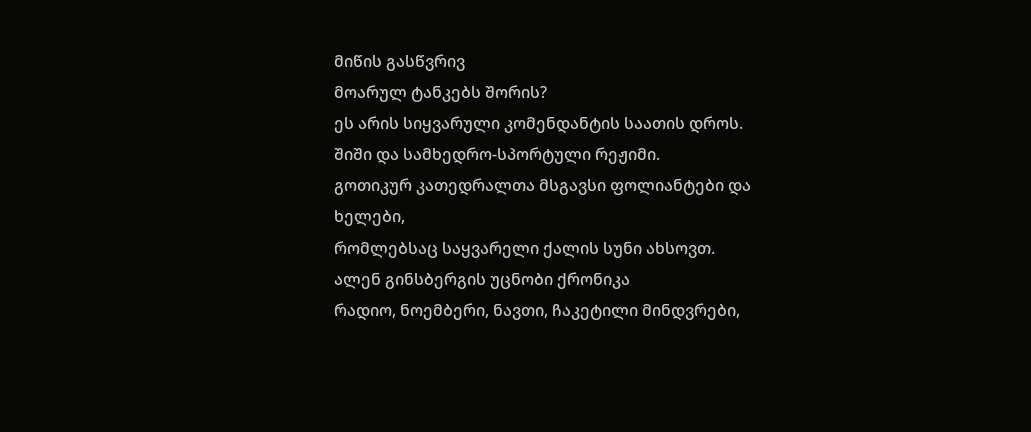მიწის გასწვრივ
მოარულ ტანკებს შორის?
ეს არის სიყვარული კომენდანტის საათის დროს.
შიში და სამხედრო-სპორტული რეჟიმი.
გოთიკურ კათედრალთა მსგავსი ფოლიანტები და ხელები,
რომლებსაც საყვარელი ქალის სუნი ახსოვთ.
ალენ გინსბერგის უცნობი ქრონიკა
რადიო, ნოემბერი, ნავთი, ჩაკეტილი მინდვრები,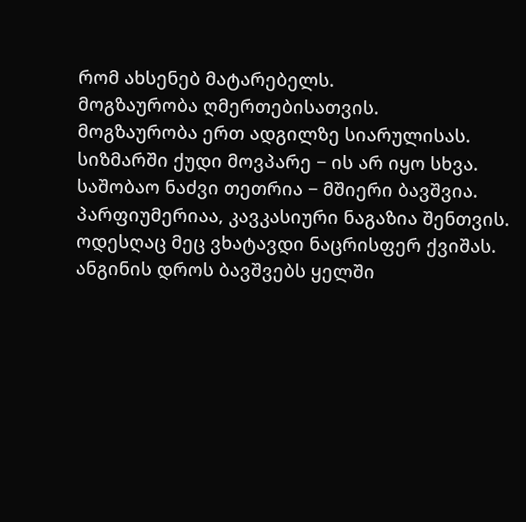რომ ახსენებ მატარებელს.
მოგზაურობა ღმერთებისათვის.
მოგზაურობა ერთ ადგილზე სიარულისას.
სიზმარში ქუდი მოვპარე − ის არ იყო სხვა.
საშობაო ნაძვი თეთრია − მშიერი ბავშვია.
პარფიუმერიაა, კავკასიური ნაგაზია შენთვის.
ოდესღაც მეც ვხატავდი ნაცრისფერ ქვიშას.
ანგინის დროს ბავშვებს ყელში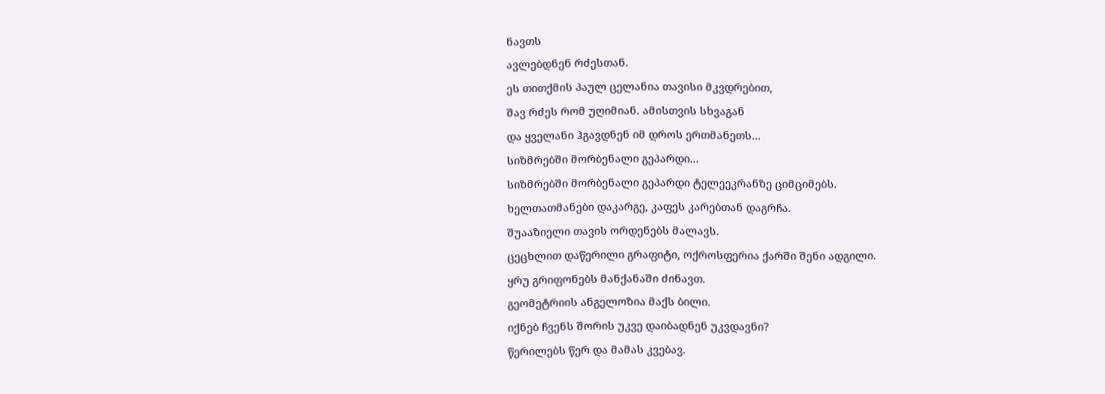ნავთს
ავლებდნენ რძესთან.
ეს თითქმის პაულ ცელანია თავისი მკვდრებით,
შავ რძეს რომ უღიმიან. ამისთვის სხვაგან
და ყველანი ჰგავდნენ იმ დროს ერთმანეთს...
სიზმრებში მორბენალი გეპარდი...
სიზმრებში მორბენალი გეპარდი ტელეეკრანზე ციმციმებს.
ხელთათმანები დაკარგე, კაფეს კარებთან დაგრჩა.
შუააზიელი თავის ორდენებს მალავს.
ცეცხლით დაწერილი გრაფიტი, ოქროსფერია ქარში შენი ადგილი.
ყრუ გრიფონებს მანქანაში ძინავთ.
გეომეტრიის ანგელოზია მაქს ბილი.
იქნებ ჩვენს შორის უკვე დაიბადნენ უკვდავნი?
წერილებს წერ და მამას კვებავ.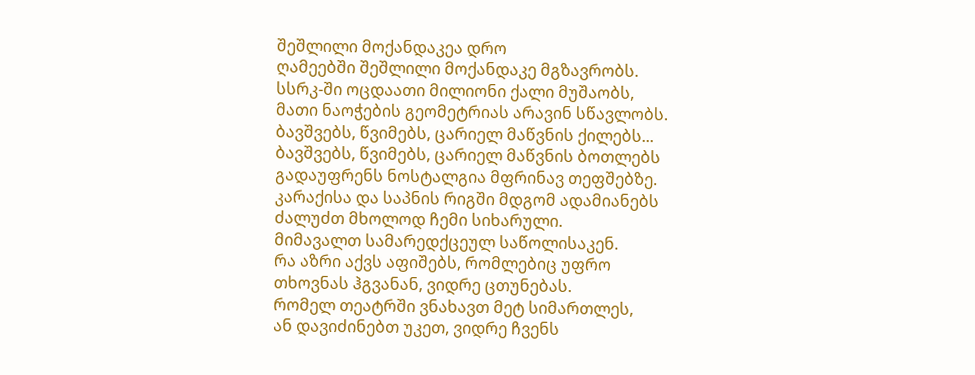შეშლილი მოქანდაკეა დრო
ღამეებში შეშლილი მოქანდაკე მგზავრობს.
სსრკ-ში ოცდაათი მილიონი ქალი მუშაობს,
მათი ნაოჭების გეომეტრიას არავინ სწავლობს.
ბავშვებს, წვიმებს, ცარიელ მაწვნის ქილებს...
ბავშვებს, წვიმებს, ცარიელ მაწვნის ბოთლებს
გადაუფრენს ნოსტალგია მფრინავ თეფშებზე.
კარაქისა და საპნის რიგში მდგომ ადამიანებს
ძალუძთ მხოლოდ ჩემი სიხარული.
მიმავალთ სამარედქცეულ საწოლისაკენ.
რა აზრი აქვს აფიშებს, რომლებიც უფრო
თხოვნას ჰგვანან, ვიდრე ცთუნებას.
რომელ თეატრში ვნახავთ მეტ სიმართლეს,
ან დავიძინებთ უკეთ, ვიდრე ჩვენს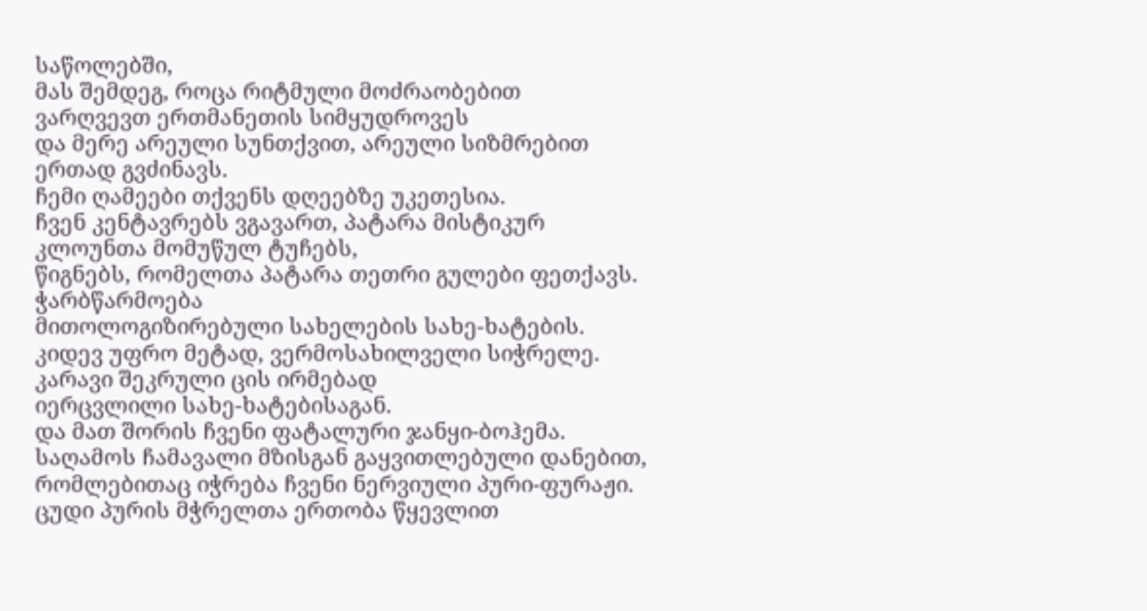საწოლებში,
მას შემდეგ, როცა რიტმული მოძრაობებით
ვარღვევთ ერთმანეთის სიმყუდროვეს
და მერე არეული სუნთქვით, არეული სიზმრებით
ერთად გვძინავს.
ჩემი ღამეები თქვენს დღეებზე უკეთესია.
ჩვენ კენტავრებს ვგავართ, პატარა მისტიკურ
კლოუნთა მომუწულ ტუჩებს,
წიგნებს, რომელთა პატარა თეთრი გულები ფეთქავს.
ჭარბწარმოება
მითოლოგიზირებული სახელების სახე-ხატების.
კიდევ უფრო მეტად, ვერმოსახილველი სიჭრელე.
კარავი შეკრული ცის ირმებად
იერცვლილი სახე-ხატებისაგან.
და მათ შორის ჩვენი ფატალური ჯანყი-ბოჰემა.
საღამოს ჩამავალი მზისგან გაყვითლებული დანებით,
რომლებითაც იჭრება ჩვენი ნერვიული პური-ფურაჟი.
ცუდი პურის მჭრელთა ერთობა წყევლით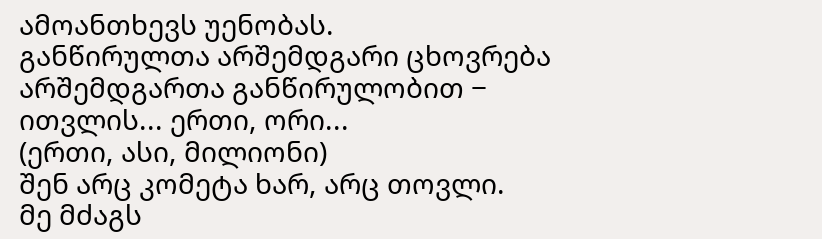ამოანთხევს უენობას.
განწირულთა არშემდგარი ცხოვრება
არშემდგართა განწირულობით −
ითვლის... ერთი, ორი...
(ერთი, ასი, მილიონი)
შენ არც კომეტა ხარ, არც თოვლი.
მე მძაგს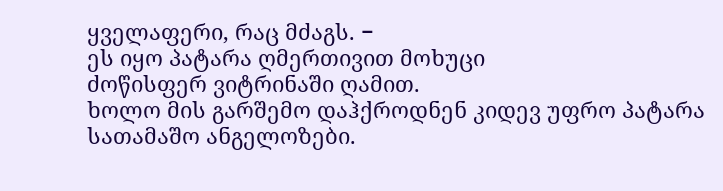ყველაფერი, რაც მძაგს. −
ეს იყო პატარა ღმერთივით მოხუცი
ძოწისფერ ვიტრინაში ღამით.
ხოლო მის გარშემო დაჰქროდნენ კიდევ უფრო პატარა სათამაშო ანგელოზები.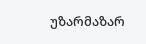უზარმაზარ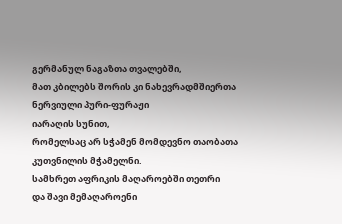გერმანულ ნაგაზთა თვალებში,
მათ კბილებს შორის კი ნახევრადმშიერთა
ნერვიული პური-ფურაჟი
იარაღის სუნით,
რომელსაც არ სჭამენ მომდევნო თაობათა
კუთვნილის მჭამელნი.
სამხრეთ აფრიკის მაღაროებში თეთრი
და შავი მემაღაროენი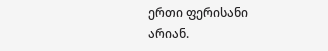ერთი ფერისანი არიან.